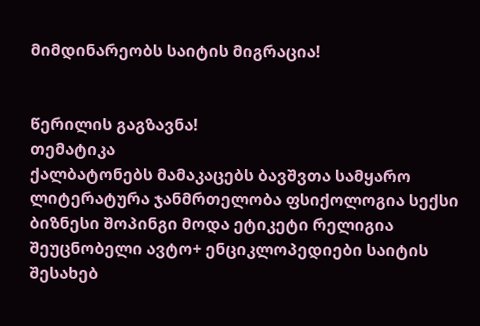მიმდინარეობს საიტის მიგრაცია!


წერილის გაგზავნა!
თემატიკა
ქალბატონებს მამაკაცებს ბავშვთა სამყარო ლიტერატურა ჯანმრთელობა ფსიქოლოგია სექსი ბიზნესი შოპინგი მოდა ეტიკეტი რელიგია შეუცნობელი ავტო+ ენციკლოპედიები საიტის შესახებ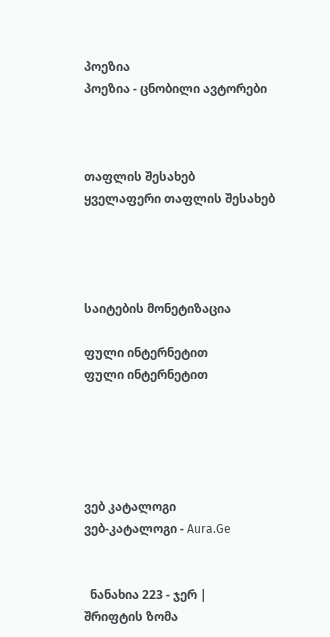პოეზია
პოეზია - ცნობილი ავტორები



თაფლის შესახებ
ყველაფერი თაფლის შესახებ




საიტების მონეტიზაცია

ფული ინტერნეტით
ფული ინტერნეტით





ვებ კატალოგი
ვებ-კატალოგი - Aura.Ge


  ნანახია 223 - ჯერ |
შრიფტის ზომა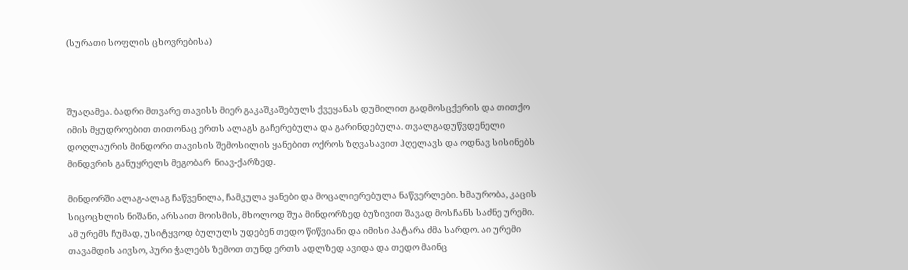(სურათი სოფლის ცხოვრებისა)



შუაღამეა. ბადრი მთვარე თავისს მიერ გაკაშკაშებულს ქვეყანას დუმილით გადმოსცქერის და თითქო იმის მყუდროებით თითონაც ერთს ალაგს გაჩერებულა და გარინდებულა. თვალგადუწვდენელი დოღლაურის მინდორი თავისის შემოსილის ყანებით ოქროს ზღვასავით ჰღელავს და ოდნავ სისინებს მინდვრის განუყრელს მეგობარ  ნიავ-ქარზედ.

მინდორში ალაგ-ალაგ ჩაწვენილა, ჩამკულა ყანები და მოცალიერებულა ნაწვერლები. ხმაურობა, კაცის სიცოცხლის ნიშანი, არსაით მოისმის, მხოლოდ შუა მინდორზედ ბუზივით შავად მოსჩანს საძნე ურემი. ამ ურემს ჩუმად, უსიტყვოდ ბულულს უდებენ თედო წიწვიანი და იმისი პატარა ძმა სარდო. აი ურემი თავამდის აივსო, პური ჭალებს ზემოთ თუნდ ერთს ადლზედ ავიდა და თედო მაინც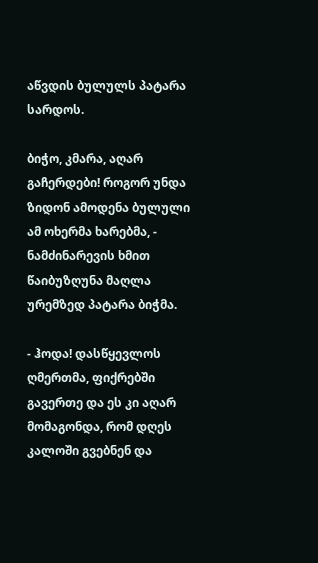აწვდის ბულულს პატარა სარდოს.

ბიჭო, კმარა, აღარ გაჩერდები! როგორ უნდა ზიდონ ამოდენა ბულული ამ ოხერმა ხარებმა, - ნამძინარევის ხმით წაიბუზღუნა მაღლა ურემზედ პატარა ბიჭმა.

- ჰოდა! დასწყევლოს ღმერთმა, ფიქრებში გავერთე და ეს კი აღარ მომაგონდა, რომ დღეს კალოში გვებნენ და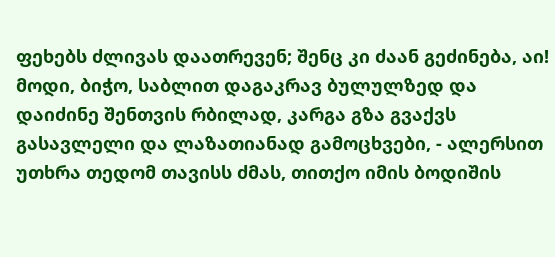ფეხებს ძლივას დაათრევენ; შენც კი ძაან გეძინება, აი! მოდი, ბიჭო, საბლით დაგაკრავ ბულულზედ და დაიძინე შენთვის რბილად, კარგა გზა გვაქვს გასავლელი და ლაზათიანად გამოცხვები, - ალერსით უთხრა თედომ თავისს ძმას, თითქო იმის ბოდიშის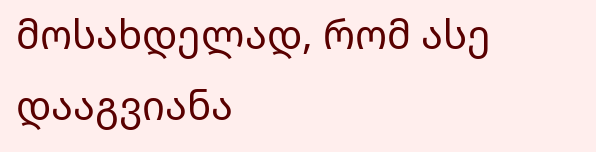მოსახდელად, რომ ასე დააგვიანა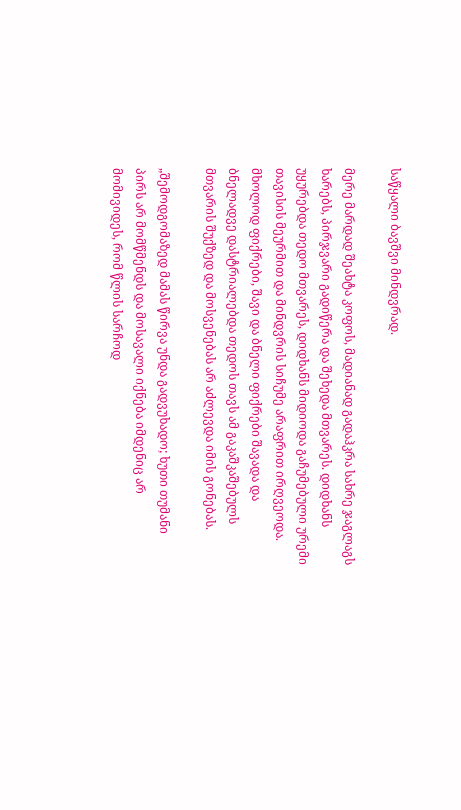საწყალი ბავშვი მინდვრად.

მერე მარდად შეახტა კოფოს, მადიანად გადაჰკრა სახრე ჯაგლაგს ხარებს, პირჯვარი გადიწერა და შეხედა მთვარეს. დიდხანს უყურებდა თედო მთვარეს, დიდხანს მიდიოდა გაჩუმებული ურემი თავისის მეურმით და მინდვრის სიჩუმე არაფრით ირღვეოდა. მხოლოდ ფიქრები, შავი და ბნელი ფიქრები შავადა და ბნელადვე დასტრიალებდა თედოს თავს ამ გაკაშკაშებულს მთვარის შუქზედ და მოსვენებას არ აძლევდა იმის გონებას.

„შემოდგომაზედ მამას წირვა უნდა გადვუხადო; ხუთი თუმანი პირს არ მომწმენდს და მოსავალი იქნება იმდენიც არ მომივიდეს, რომ წლის სარჩოდ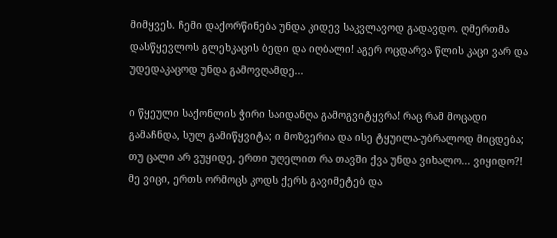მიმყვეს. ჩემი დაქორწინება უნდა კიდევ საკვლავოდ გადავდო. ღმერთმა დასწყევლოს გლეხკაცის ბედი და იღბალი! აგერ ოცდარვა წლის კაცი ვარ და უდედაკაცოდ უნდა გამოვღამდე...

ი წყეული საქონლის ჭირი საიდანღა გამოგვიტყვრა! რაც რამ მოცადი გამაჩნდა, სულ გამიწყვიტა; ი მოზვერია და ისე ტყუილა-უბრალოდ მიცდება; თუ ცალი არ ვუყიდე, ერთი უღელით რა თავში ქვა უნდა ვიხალო... ვიყიდო?! მე ვიცი, ერთს ორმოცს კოდს ქერს გავიმეტებ და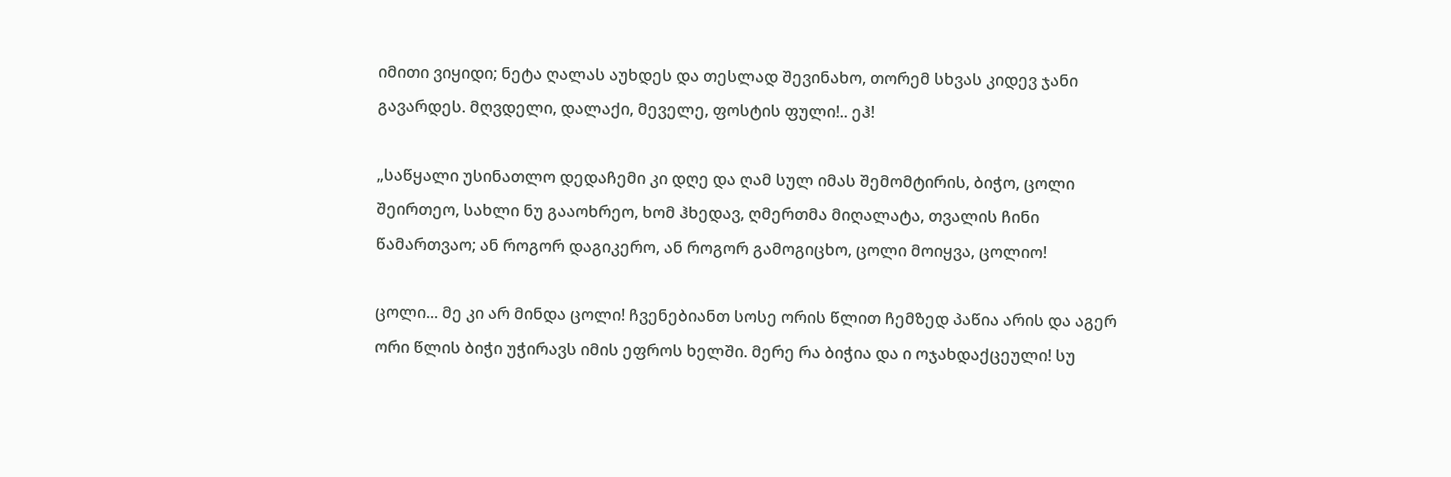იმითი ვიყიდი; ნეტა ღალას აუხდეს და თესლად შევინახო, თორემ სხვას კიდევ ჯანი გავარდეს. მღვდელი, დალაქი, მეველე, ფოსტის ფული!.. ეჰ!

„საწყალი უსინათლო დედაჩემი კი დღე და ღამ სულ იმას შემომტირის, ბიჭო, ცოლი შეირთეო, სახლი ნუ გააოხრეო, ხომ ჰხედავ, ღმერთმა მიღალატა, თვალის ჩინი წამართვაო; ან როგორ დაგიკერო, ან როგორ გამოგიცხო, ცოლი მოიყვა, ცოლიო!

ცოლი... მე კი არ მინდა ცოლი! ჩვენებიანთ სოსე ორის წლით ჩემზედ პაწია არის და აგერ ორი წლის ბიჭი უჭირავს იმის ეფროს ხელში. მერე რა ბიჭია და ი ოჯახდაქცეული! სუ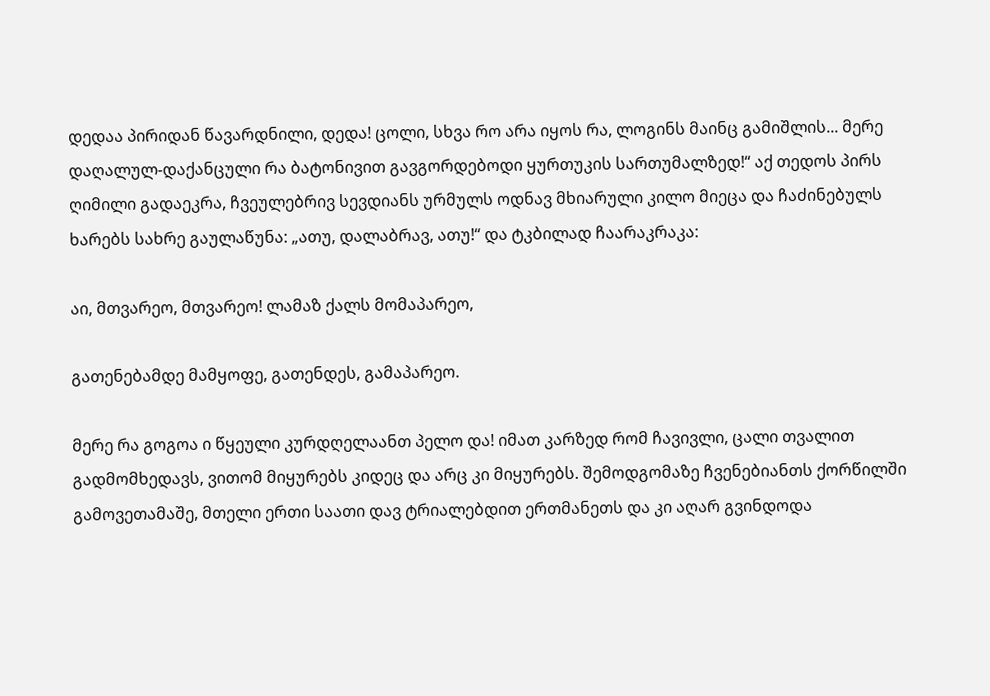დედაა პირიდან წავარდნილი, დედა! ცოლი, სხვა რო არა იყოს რა, ლოგინს მაინც გამიშლის... მერე დაღალულ-დაქანცული რა ბატონივით გავგორდებოდი ყურთუკის სართუმალზედ!“ აქ თედოს პირს ღიმილი გადაეკრა, ჩვეულებრივ სევდიანს ურმულს ოდნავ მხიარული კილო მიეცა და ჩაძინებულს ხარებს სახრე გაულაწუნა: „ათუ, დალაბრავ, ათუ!“ და ტკბილად ჩაარაკრაკა:

აი, მთვარეო, მთვარეო! ლამაზ ქალს მომაპარეო,

გათენებამდე მამყოფე, გათენდეს, გამაპარეო.

მერე რა გოგოა ი წყეული კურდღელაანთ პელო და! იმათ კარზედ რომ ჩავივლი, ცალი თვალით გადმომხედავს, ვითომ მიყურებს კიდეც და არც კი მიყურებს. შემოდგომაზე ჩვენებიანთს ქორწილში გამოვეთამაშე, მთელი ერთი საათი დავ ტრიალებდით ერთმანეთს და კი აღარ გვინდოდა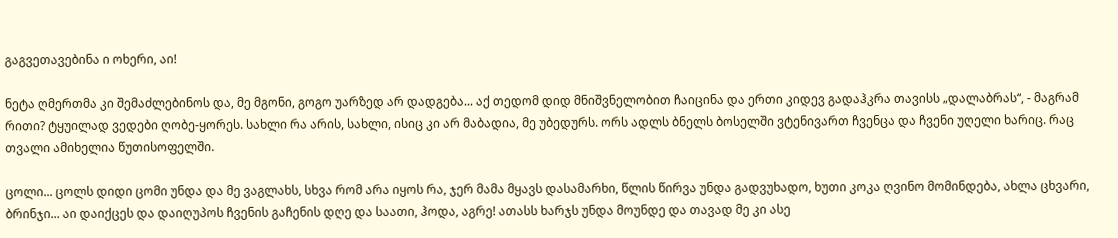გაგვეთავებინა ი ოხერი, აი!

ნეტა ღმერთმა კი შემაძლებინოს და, მე მგონი, გოგო უარზედ არ დადგება... აქ თედომ დიდ მნიშვნელობით ჩაიცინა და ერთი კიდევ გადაჰკრა თავისს „დალაბრას“, - მაგრამ რითი? ტყუილად ვედები ღობე-ყორეს. სახლი რა არის, სახლი, ისიც კი არ მაბადია, მე უბედურს. ორს ადლს ბნელს ბოსელში ვტენივართ ჩვენცა და ჩვენი უღელი ხარიც. რაც თვალი ამიხელია წუთისოფელში.

ცოლი... ცოლს დიდი ცომი უნდა და მე ვაგლახს, სხვა რომ არა იყოს რა, ჯერ მამა მყავს დასამარხი, წლის წირვა უნდა გადვუხადო, ხუთი კოკა ღვინო მომინდება, ახლა ცხვარი, ბრინჯი... აი დაიქცეს და დაიღუპოს ჩვენის გაჩენის დღე და საათი, ჰოდა, აგრე! ათასს ხარჯს უნდა მოუნდე და თავად მე კი ასე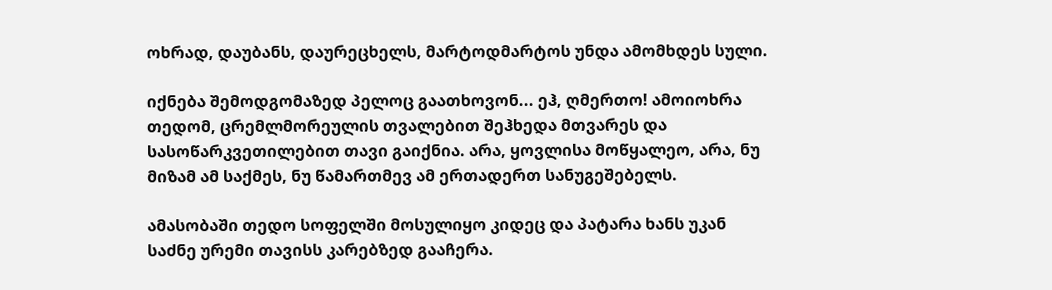ოხრად, დაუბანს, დაურეცხელს, მარტოდმარტოს უნდა ამომხდეს სული.

იქნება შემოდგომაზედ პელოც გაათხოვონ... ეჰ, ღმერთო! ამოიოხრა თედომ, ცრემლმორეულის თვალებით შეჰხედა მთვარეს და სასოწარკვეთილებით თავი გაიქნია. არა, ყოვლისა მოწყალეო, არა, ნუ მიზამ ამ საქმეს, ნუ წამართმევ ამ ერთადერთ სანუგეშებელს.

ამასობაში თედო სოფელში მოსულიყო კიდეც და პატარა ხანს უკან საძნე ურემი თავისს კარებზედ გააჩერა.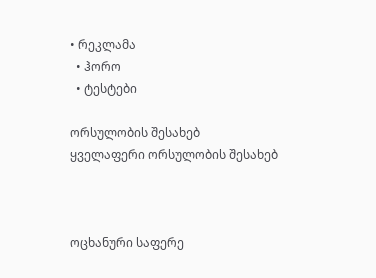• რეკლამა
  • ჰორო
  • ტესტები

ორსულობის შესახებ
ყველაფერი ორსულობის შესახებ



ოცხანური საფერე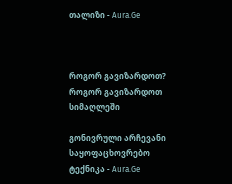თალიზი - Aura.Ge



როგორ გავიზარდოთ?
როგორ გავიზარდოთ სიმაღლეში

გონივრული არჩევანი
საყოფაცხოვრებო ტექნიკა - Aura.Ge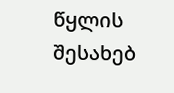წყლის შესახებ